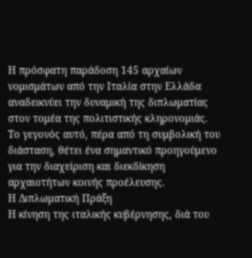Η πρόσφατη παράδοση 145 αρχαίων νομισμάτων από την Ιταλία στην Ελλάδα αναδεικνύει την δυναμική της διπλωματίας στον τομέα της πολιτιστικής κληρονομιάς. Το γεγονός αυτό, πέρα από τη συμβολική του διάσταση, θέτει ένα σημαντικό προηγούμενο για την διαχείριση και διεκδίκηση αρχαιοτήτων κοινής προέλευσης.
Η Διπλωματική Πράξη
Η κίνηση της ιταλικής κυβέρνησης, διά του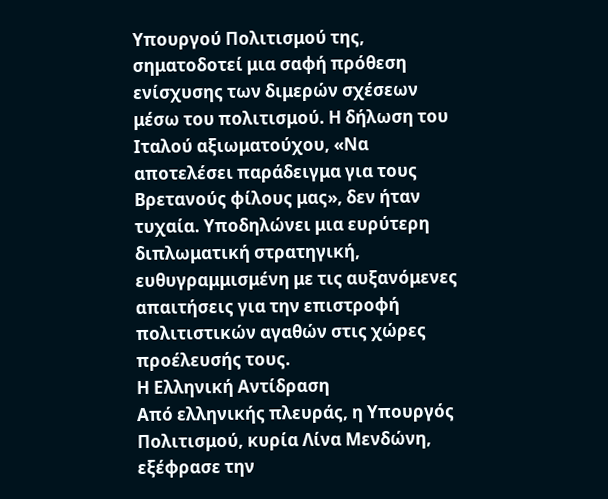Υπουργού Πολιτισμού της, σηματοδοτεί μια σαφή πρόθεση ενίσχυσης των διμερών σχέσεων μέσω του πολιτισμού. Η δήλωση του Ιταλού αξιωματούχου, «Να αποτελέσει παράδειγμα για τους Βρετανούς φίλους μας», δεν ήταν τυχαία. Υποδηλώνει μια ευρύτερη διπλωματική στρατηγική, ευθυγραμμισμένη με τις αυξανόμενες απαιτήσεις για την επιστροφή πολιτιστικών αγαθών στις χώρες προέλευσής τους.
Η Ελληνική Αντίδραση
Από ελληνικής πλευράς, η Υπουργός Πολιτισμού, κυρία Λίνα Μενδώνη, εξέφρασε την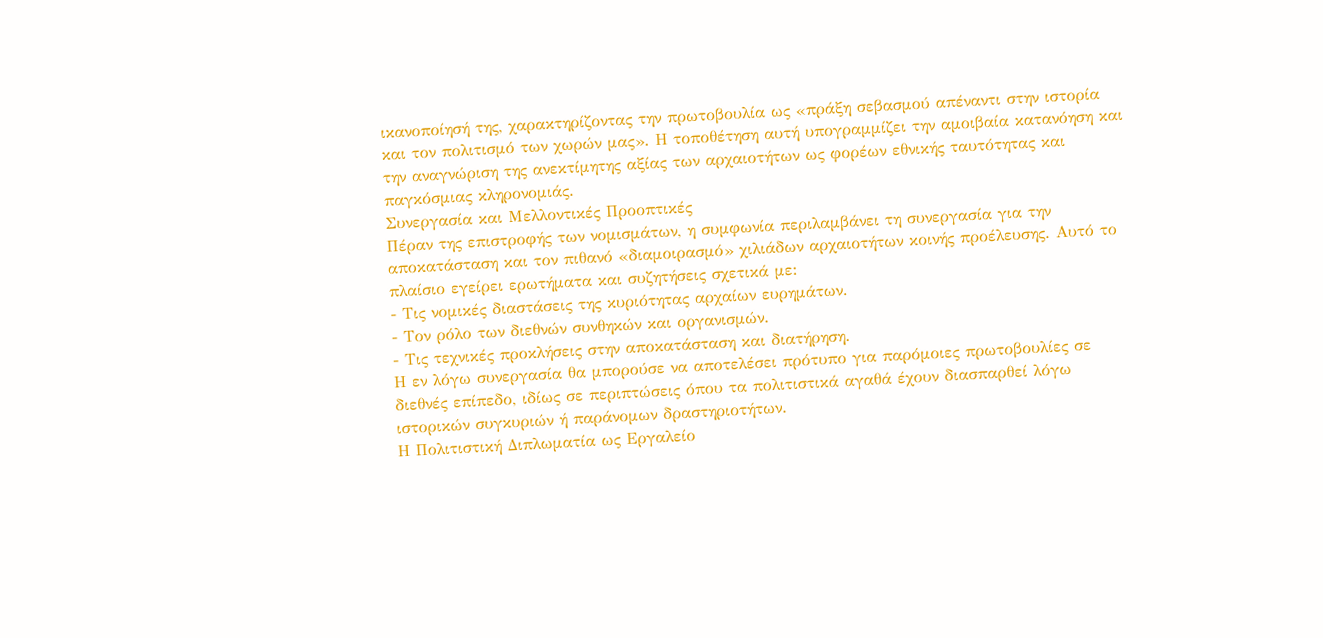ικανοποίησή της, χαρακτηρίζοντας την πρωτοβουλία ως «πράξη σεβασμού απέναντι στην ιστορία και τον πολιτισμό των χωρών μας». Η τοποθέτηση αυτή υπογραμμίζει την αμοιβαία κατανόηση και την αναγνώριση της ανεκτίμητης αξίας των αρχαιοτήτων ως φορέων εθνικής ταυτότητας και παγκόσμιας κληρονομιάς.
Συνεργασία και Μελλοντικές Προοπτικές
Πέραν της επιστροφής των νομισμάτων, η συμφωνία περιλαμβάνει τη συνεργασία για την αποκατάσταση και τον πιθανό «διαμοιρασμό» χιλιάδων αρχαιοτήτων κοινής προέλευσης. Αυτό το πλαίσιο εγείρει ερωτήματα και συζητήσεις σχετικά με:
- Τις νομικές διαστάσεις της κυριότητας αρχαίων ευρημάτων.
- Τον ρόλο των διεθνών συνθηκών και οργανισμών.
- Τις τεχνικές προκλήσεις στην αποκατάσταση και διατήρηση.
Η εν λόγω συνεργασία θα μπορούσε να αποτελέσει πρότυπο για παρόμοιες πρωτοβουλίες σε διεθνές επίπεδο, ιδίως σε περιπτώσεις όπου τα πολιτιστικά αγαθά έχουν διασπαρθεί λόγω ιστορικών συγκυριών ή παράνομων δραστηριοτήτων.
Η Πολιτιστική Διπλωματία ως Εργαλείο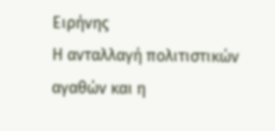Ειρήνης
Η ανταλλαγή πολιτιστικών αγαθών και η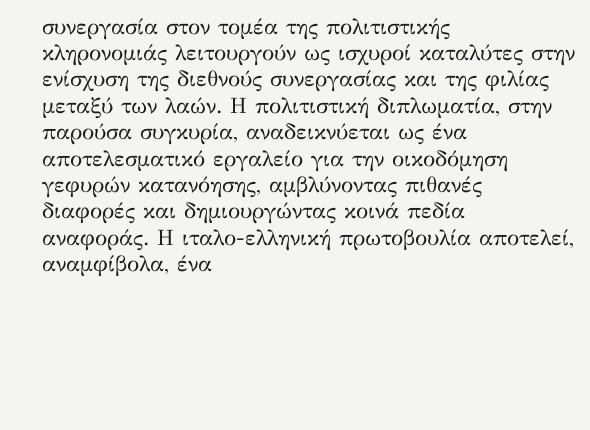συνεργασία στον τομέα της πολιτιστικής κληρονομιάς λειτουργούν ως ισχυροί καταλύτες στην ενίσχυση της διεθνούς συνεργασίας και της φιλίας μεταξύ των λαών. Η πολιτιστική διπλωματία, στην παρούσα συγκυρία, αναδεικνύεται ως ένα αποτελεσματικό εργαλείο για την οικοδόμηση γεφυρών κατανόησης, αμβλύνοντας πιθανές διαφορές και δημιουργώντας κοινά πεδία αναφοράς. Η ιταλο-ελληνική πρωτοβουλία αποτελεί, αναμφίβολα, ένα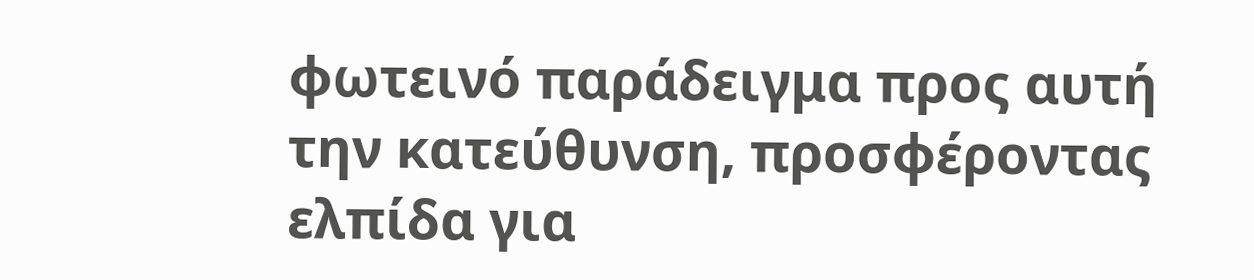φωτεινό παράδειγμα προς αυτή την κατεύθυνση, προσφέροντας ελπίδα για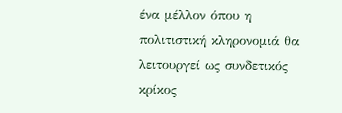ένα μέλλον όπου η πολιτιστική κληρονομιά θα λειτουργεί ως συνδετικός κρίκος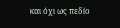και όχι ως πεδίο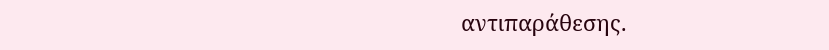αντιπαράθεσης.